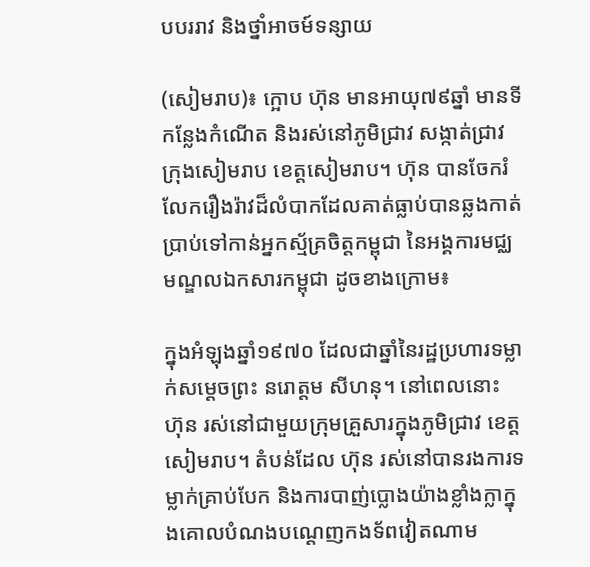បបររាវ និងថ្នាំអាចម៍ទន្សាយ

(សៀមរាប)៖ ក្អោប ហ៊ុន មានអាយុ៧៩ឆ្នាំ មានទីកន្លែងកំណើត និងរស់នៅភូមិជ្រាវ សង្កាត់ជ្រាវ ក្រុងសៀមរាប ខេត្តសៀមរាប។ ហ៊ុន បានចែករំលែករឿងរ៉ាវដ៏លំបាកដែលគាត់ធ្លាប់បានឆ្លងកាត់ប្រាប់ទៅកាន់អ្នកស្ម័គ្រចិត្តកម្ពុជា នៃអង្គការមជ្ឈមណ្ឌលឯកសារកម្ពុជា ដូចខាងក្រោម៖

ក្នុងអំឡុងឆ្នាំ១៩៧០ ដែលជាឆ្នាំនៃរដ្ឋប្រហារទម្លាក់សម្ដេចព្រះ នរោត្ដម សីហនុ។ នៅពេលនោះ ហ៊ុន រស់នៅជាមួយក្រុមគ្រួសារក្នុងភូមិជ្រាវ ខេត្តសៀមរាប។ តំបន់ដែល ហ៊ុន រស់នៅបានរងការទម្លាក់គ្រាប់បែក និងការបាញ់ប្លោងយ៉ាងខ្លាំងក្លាក្នុងគោលបំណងបណ្តេញកងទ័ពវៀតណាម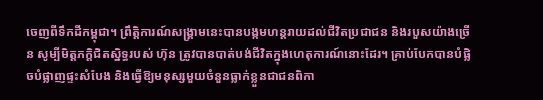ចេញពីទឹកដីកម្ពុជា។ ព្រឹត្តិការណ៍សង្គ្រាមនេះបានបង្កមហន្តរាយដល់ជីវិតប្រជាជន និងរបួសយ៉ាងច្រើន សូម្បីមិត្តភក្តិជិតស្និទ្ធរបស់ ហ៊ុន ត្រូវបានបាត់បង់ជីវិតក្នុងហេតុការណ៍នោះដែរ។ គ្រាប់បែកបានបំផ្លិចបំផ្លាញផ្ទះសំបែង និងធ្វើឱ្យមនុស្សមួយចំនួនធ្លាក់ខ្លួនជាជនពិកា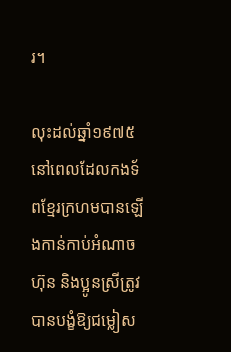រ។

លុះដល់ឆ្នាំ១៩៧៥ នៅពេលដែលកងទ័ពខ្មែរក្រហមបានឡើងកាន់កាប់អំណាច ហ៊ុន និងប្អូនស្រីត្រូវបានបង្ខំឱ្យជម្លៀស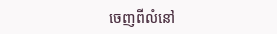ចេញពីលំនៅ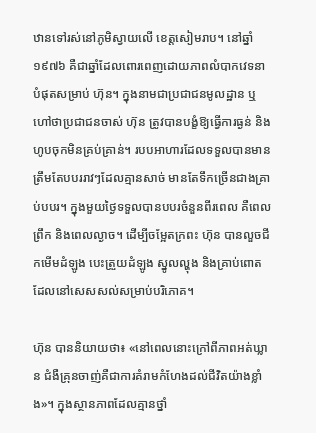ឋានទៅរស់នៅភូមិស្វាយលើ ខេត្តសៀមរាប។ នៅឆ្នាំ១៩៧៦ គឺជាឆ្នាំដែលពោរពេញដោយភាពលំបាកវេទនាបំផុតសម្រាប់ ហ៊ុន។ ក្នុងនាមជាប្រជាជនមូលដ្ឋាន ឬហៅថាប្រជាជនចាស់ ហ៊ុន ត្រូវបានបង្ខំឱ្យធ្វើការធ្ងន់ និងហូបចុកមិនគ្រប់គ្រាន់។ របបអាហារដែលទទួលបានមានត្រឹមតែបបររាវៗដែលគ្មានសាច់ មានតែទឹកច្រើនជាងគ្រាប់បបរ។ ក្នុងមួយថ្ងៃទទួលបានបបរចំនួនពីរពេល គឺពេលព្រឹក និងពេលល្ងាច។ ដើម្បីចម្អែតក្រពះ ហ៊ុន បានលួចជីកមើមដំឡូង បេះត្រួយដំឡូង ស្នូលល្ហុង និងគ្រាប់ពោតដែលនៅសេសសល់សម្រាប់បរិភោគ។

ហ៊ុន បាននិយាយថា៖ «នៅពេលនោះក្រៅពីភាពអត់ឃ្លាន ជំងឺគ្រុនចាញ់គឺជាការគំរាមកំហែងដល់ជីវិតយ៉ាងខ្លាំង»។ ក្នុងស្ថានភាពដែលគ្មានថ្នាំ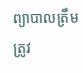ព្យាបាលត្រឹមត្រូវ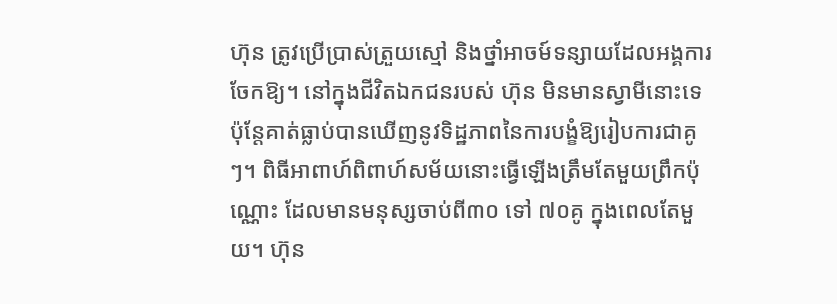ហ៊ុន ត្រូវប្រើប្រាស់ត្រួយស្មៅ និងថ្នាំអាចម៍ទន្សាយដែលអង្គការចែកឱ្យ។ នៅក្នុងជីវិតឯកជនរបស់ ហ៊ុន មិនមានស្វាមីនោះទេ ប៉ុន្តែគាត់ធ្លាប់បានឃើញនូវទិដ្ឋភាពនៃការបង្ខំឱ្យរៀបការជាគូៗ។ ពិធីអាពាហ៍ពិពាហ៍សម័យនោះធ្វើឡើងត្រឹមតែមួយព្រឹកប៉ុណ្ណោះ ដែលមានមនុស្សចាប់ពី៣០ ទៅ ៧០គូ ក្នុងពេលតែមួយ។ ហ៊ុន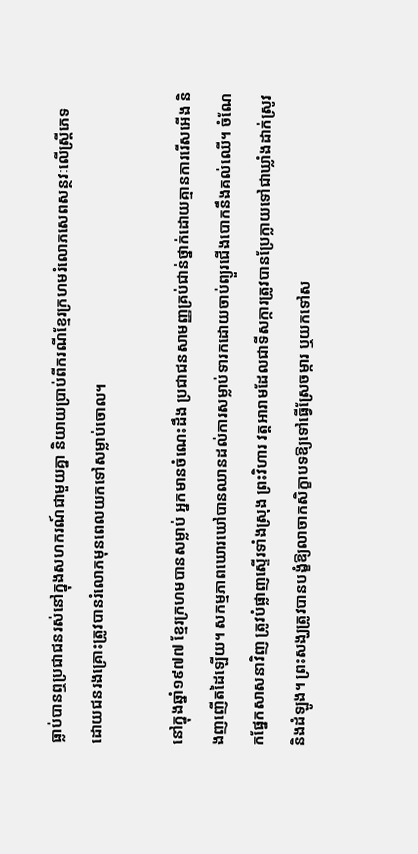ធ្លាប់បានឮប្រជាជនរស់នៅក្នុងសហករណ៍ជាមួយគ្នា និយាយប្រាប់ពីករណីខ្មែរក្រហមរំលោភសេពសន្ថវៈលើស្ត្រីភេទ ដោយជនរងគ្រោះត្រូវបានរំលោភមុនពេលយកទៅសម្លាប់ចោល។

នៅក្នុងឆ្នាំ១៩៧៧ ខ្មែរក្រហមបានសម្លាប់ អ្នកមានចំណេះដឹង ប្រជាជនសាមញ្ញគ្រប់ជាន់ថ្នាក់ដោយគ្មានការរើសអើង និងញញើតដៃឡើយ។ សកម្មភាពឃោរឃៅបានឈានដល់ការសម្លាប់ទារកដោយចាប់ព្យួរជើងបោកនឹងគល់ឈើ។ ចំណែកផ្នែកសាសនាវិញ ត្រូវបំផ្លាញស្ទើរទាំងស្រុង ព្រះវិហារ វត្តអារាមដែលជាទីសក្ការត្រូវបានប្រែក្លាយទៅជាឃ្លាំងដាក់ស្រូវ និងដំឡូង។ ព្រះសង្ឃត្រូវបានបង្ខំឱ្យលាចាកសិក្ខាបទឱ្យទៅធ្វើស្រែចម្ការ ឬយកទៅស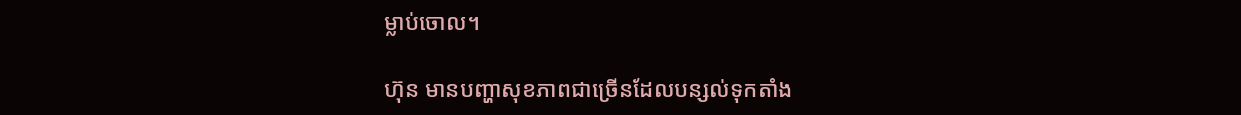ម្លាប់ចោល។

ហ៊ុន មានបញ្ហាសុខភាពជាច្រើនដែលបន្សល់ទុកតាំង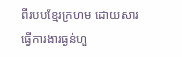ពីរបបខ្មែរក្រហម ដោយសារធ្វើការងារធ្ងន់ហួ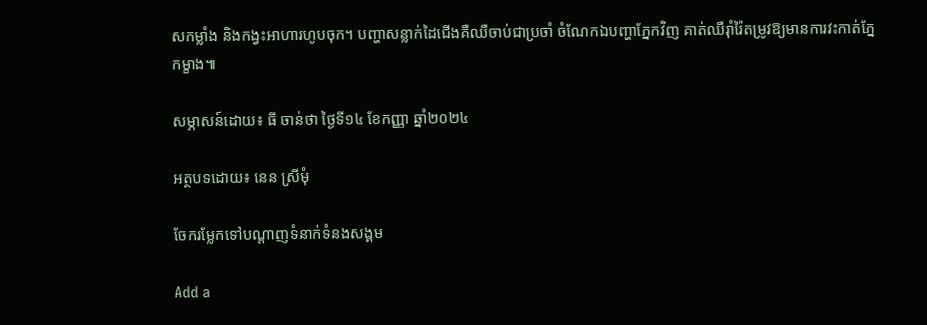សកម្លាំង និងកង្វះអាហារហូបចុក។ បញ្ហាសន្លាក់ដៃជើងគឺឈឺចាប់ជាប្រចាំ ចំណែកឯបញ្ហាភ្នែកវិញ គាត់ឈឺរ៉ាំរ៉ៃតម្រូវឱ្យមានការវះកាត់ភ្នែកម្ខាង៕

សម្ភាសន៍ដោយ៖ ធី ចាន់ថា ថ្ងៃទី១៤ ខែកញ្ញា ឆ្នាំ២០២៤

អត្ថបទដោយ៖ នេន ស្រីមុំ

ចែករម្លែកទៅបណ្តាញទំនាក់ទំនងសង្គម

Add a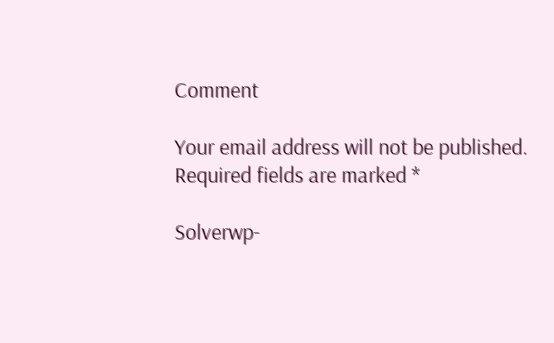Comment

Your email address will not be published. Required fields are marked *

Solverwp-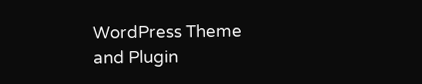WordPress Theme and Plugin